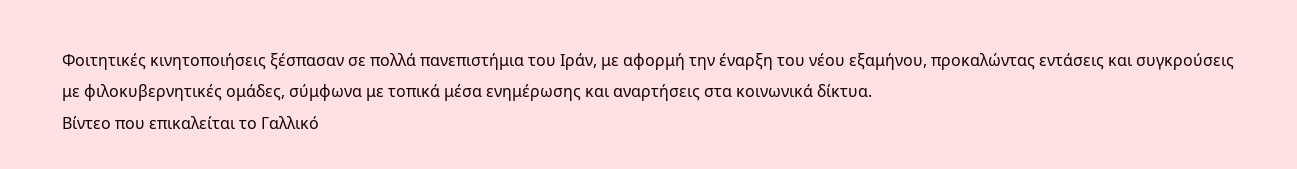Φοιτητικές κινητοποιήσεις ξέσπασαν σε πολλά πανεπιστήμια του Ιράν, με αφορμή την έναρξη του νέου εξαμήνου, προκαλώντας εντάσεις και συγκρούσεις με φιλοκυβερνητικές ομάδες, σύμφωνα με τοπικά μέσα ενημέρωσης και αναρτήσεις στα κοινωνικά δίκτυα.
Βίντεο που επικαλείται το Γαλλικό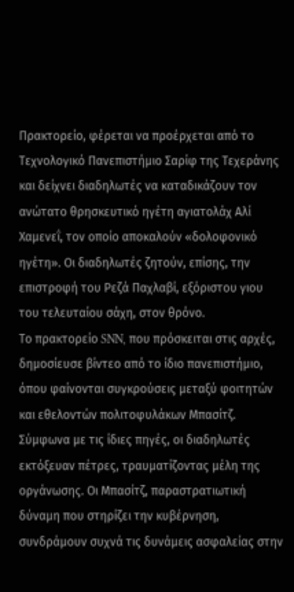Πρακτορείο, φέρεται να προέρχεται από το Τεχνολογικό Πανεπιστήμιο Σαρίφ της Τεχεράνης και δείχνει διαδηλωτές να καταδικάζουν τον ανώτατο θρησκευτικό ηγέτη αγιατολάχ Αλί Χαμενεΐ, τον οποίο αποκαλούν «δολοφονικό ηγέτη». Οι διαδηλωτές ζητούν, επίσης, την επιστροφή του Ρεζά Παχλαβί, εξόριστου γιου του τελευταίου σάχη, στον θρόνο.
Το πρακτορείο SNN, που πρόσκειται στις αρχές, δημοσίευσε βίντεο από το ίδιο πανεπιστήμιο, όπου φαίνονται συγκρούσεις μεταξύ φοιτητών και εθελοντών πολιτοφυλάκων Μπασίτζ. Σύμφωνα με τις ίδιες πηγές, οι διαδηλωτές εκτόξευαν πέτρες, τραυματίζοντας μέλη της οργάνωσης. Οι Μπασίτζ, παραστρατιωτική δύναμη που στηρίζει την κυβέρνηση, συνδράμουν συχνά τις δυνάμεις ασφαλείας στην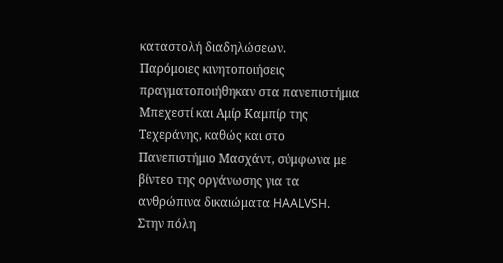καταστολή διαδηλώσεων.
Παρόμοιες κινητοποιήσεις πραγματοποιήθηκαν στα πανεπιστήμια Μπεχεστί και Αμίρ Καμπίρ της Τεχεράνης, καθώς και στο Πανεπιστήμιο Μασχάντ, σύμφωνα με βίντεο της οργάνωσης για τα ανθρώπινα δικαιώματα HAALVSH. Στην πόλη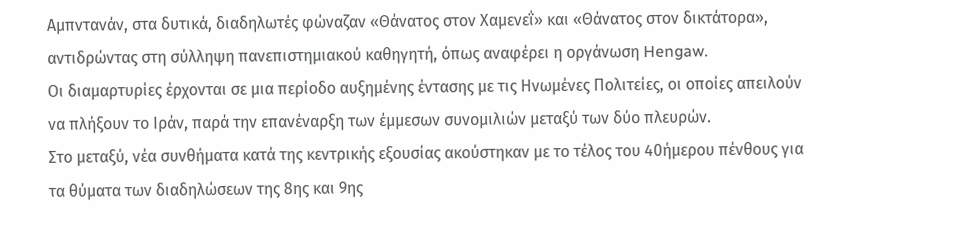Αμπντανάν, στα δυτικά, διαδηλωτές φώναζαν «Θάνατος στον Χαμενεΐ» και «Θάνατος στον δικτάτορα», αντιδρώντας στη σύλληψη πανεπιστημιακού καθηγητή, όπως αναφέρει η οργάνωση Hengaw.
Οι διαμαρτυρίες έρχονται σε μια περίοδο αυξημένης έντασης με τις Ηνωμένες Πολιτείες, οι οποίες απειλούν να πλήξουν το Ιράν, παρά την επανέναρξη των έμμεσων συνομιλιών μεταξύ των δύο πλευρών.
Στο μεταξύ, νέα συνθήματα κατά της κεντρικής εξουσίας ακούστηκαν με το τέλος του 40ήμερου πένθους για τα θύματα των διαδηλώσεων της 8ης και 9ης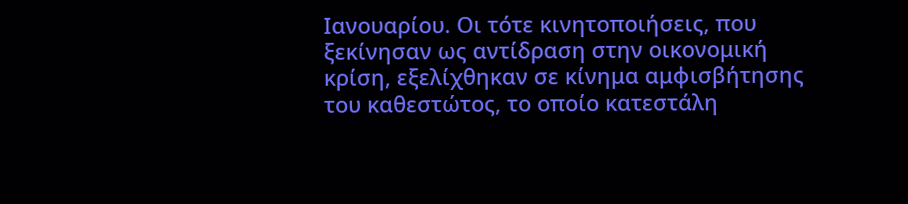Ιανουαρίου. Οι τότε κινητοποιήσεις, που ξεκίνησαν ως αντίδραση στην οικονομική κρίση, εξελίχθηκαν σε κίνημα αμφισβήτησης του καθεστώτος, το οποίο κατεστάλη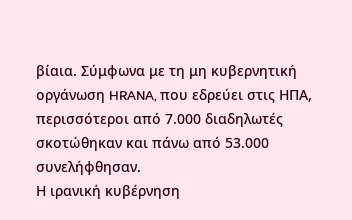βίαια. Σύμφωνα με τη μη κυβερνητική οργάνωση HRANA, που εδρεύει στις ΗΠΑ, περισσότεροι από 7.000 διαδηλωτές σκοτώθηκαν και πάνω από 53.000 συνελήφθησαν.
Η ιρανική κυβέρνηση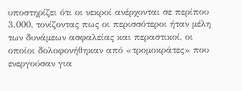υποστηρίζει ότι οι νεκροί ανέρχονται σε περίπου 3.000, τονίζοντας πως οι περισσότεροι ήταν μέλη των δυνάμεων ασφαλείας και περαστικοί, οι οποίοι δολοφονήθηκαν από «τρομοκράτες» που ενεργούσαν για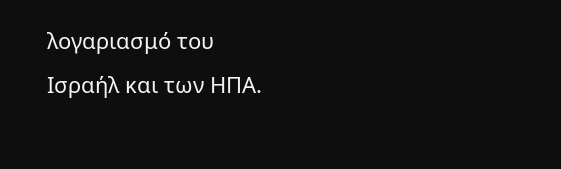λογαριασμό του Ισραήλ και των ΗΠΑ.